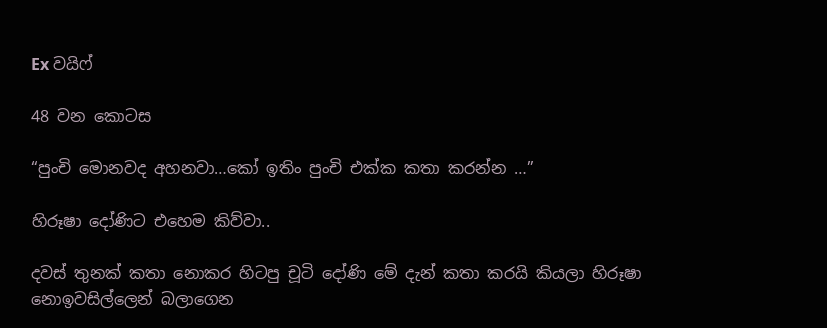Ex වයිෆ්

48 වන කොටස

“පුංචි මොනවද අහනවා…කෝ ඉතිං පුංචි එක්ක කතා කරන්න …”

හිරූෂා දෝණිට එහෙම කිව්වා..

දවස් තුනක් කතා නොකර හිටපු චූටි දෝණි මේ දැන් කතා කරයි කියලා හිරූෂා නොඉවසිල්ලෙන් බලාගෙන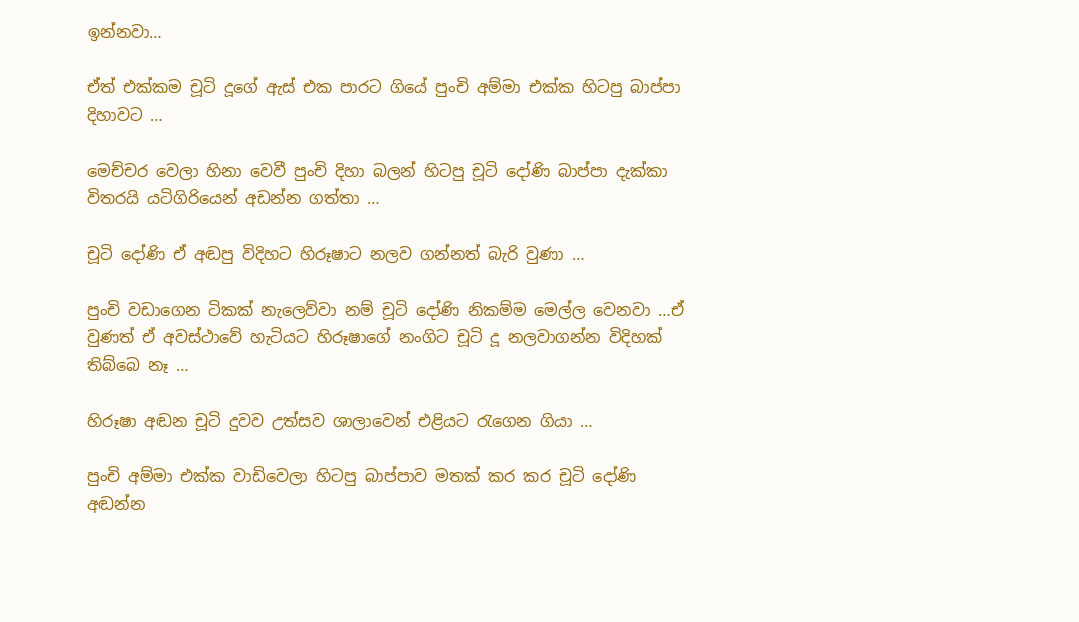ඉන්නවා…

ඒත් එක්කම චූටි දූගේ ඇස් එක පාරට ගියේ පුංචි අම්මා එක්ක හිටපු බාප්පා දිහාවට …

මෙච්චර වෙලා හිනා වෙවී පුංචි දිහා බලන් හිටපු චූටි දෝණි බාප්පා දැක්කා විතරයි යටිගිරියෙන් අඩන්න ගත්තා …

චූටි දෝණි ඒ අඬපු විදිහට හිරූෂාට නලව ගන්නත් බැරි වුණා …

පුංචි වඩාගෙන ටිකක් නැලෙව්වා නම් චූටි දෝණි නිකම්ම මෙල්ල වෙනවා …ඒ වුණත් ඒ අවස්ථාවේ හැටියට හිරූෂාගේ නංගිට චූටි දූ නලවාගන්න විදිහක් තිබ්බෙ නෑ …

හිරූෂා අඬන චූටි දුවව උත්සව ශාලාවෙන් එළියට රැගෙන ගියා …

පුංචි අම්මා එක්ක වාඩිවෙලා හිටපු බාප්පාව මතක් කර කර චූටි දෝණි අඬන්න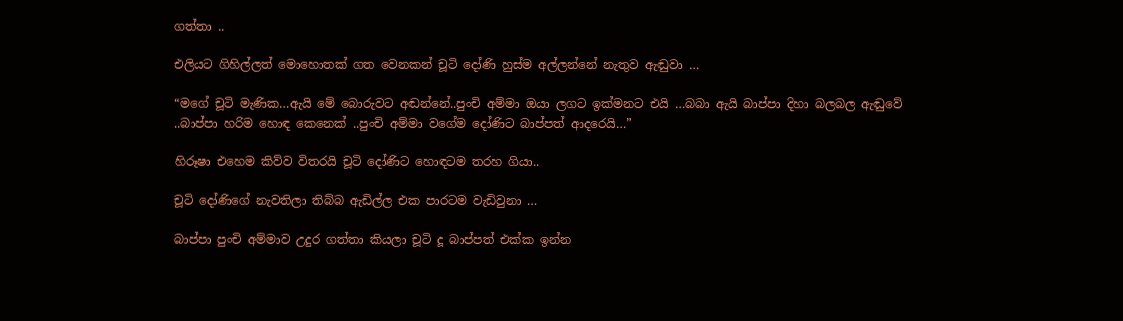ගත්තා ..

එලියට ගිහිල්ලත් මොහොතක් ගත වෙනකන් චූටි දෝණි හුස්ම අල්ලන්නේ නැතුව ඇඬුවා …

“මගේ චූටි මැණික…ඇයි මේ බොරුවට අඬන්නේ..පුංචි අම්මා ඔයා ලගට ඉක්මනට එයි …බබා ඇයි බාප්පා දිහා බලබල ඇඬුවේ ..බාප්පා හරිම හොඳ කෙනෙක් ..පුංචි අම්මා වගේම දෝණිට බාප්පත් ආදරෙයි…”

හිරූෂා එහෙම කිව්ව විතරයි චූටි දෝණිට හොඳටම තරහ ගියා..

චූටි දෝණිගේ නැවතිලා තිබ්බ ඇඩිල්ල එක පාරටම වැඩිවුනා …

බාප්පා පුංචි අම්මාව උදුර ගත්තා කියලා චූටි දූ බාප්පත් එක්ක ඉන්න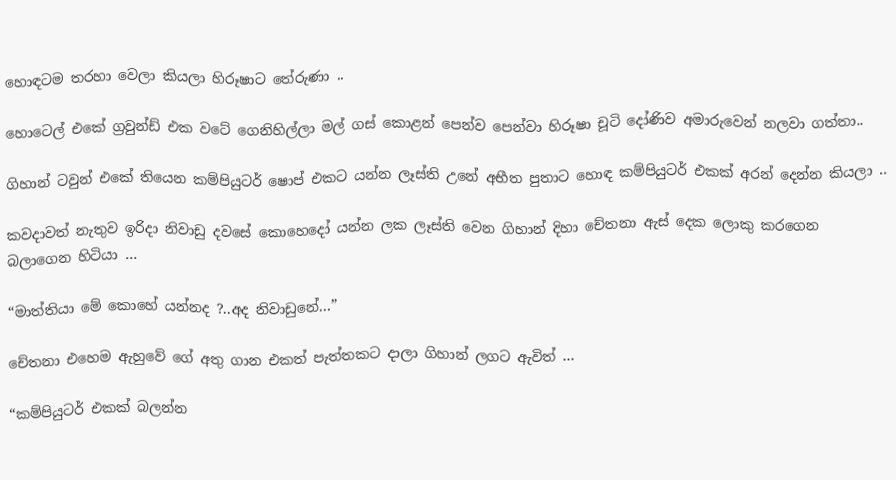හොඳටම තරහා වෙලා කියලා හිරූෂාට තේරුණා ..

හොටෙල් එකේ ග්‍රවුන්ඩ් එක වටේ ගෙනිහිල්ලා මල් ගස් කොළන් පෙන්ව පෙන්වා හිරූෂා චූටි දෝණිව අමාරුවෙන් නලවා ගත්තා..

ගිහාන් ටවුන් එකේ තියෙන කම්පියුටර් ෂොප් එකට යන්න ලෑස්ති උනේ අභීත පුතාට හොඳ කම්පියුටර් එකක් අරන් දෙන්න කියලා ..

කවදාවත් නැතුව ඉරිදා නිවාඩු දවසේ කොහෙදෝ යන්න ලක ලෑස්ති වෙන ගිහාන් දිහා චේතනා ඇස් දෙක ලොකු කරගෙන බලාගෙන හිටියා …

“මාත්තියා මේ කොහේ යන්නද ?..අද නිවාඩුනේ…”

චේතනා එහෙම ඇහුවේ ගේ අතු ගාන එකත් පැත්තකට දාලා ගිහාන් ලගට ඇවිත් …

“කම්පියුටර් එකක් බලන්න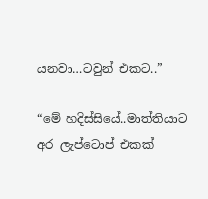යනවා…ටවුන් එකට..”

“මේ හදිස්සියේ..මාත්තියාට අර ලැප්ටොප් එකක්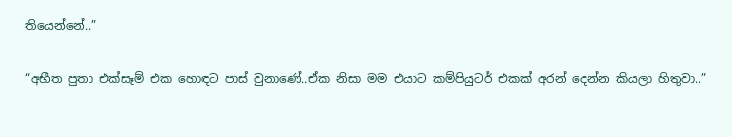තියෙන්නේ..”

“අභීත පුතා එක්සෑම් එක හොඳට පාස් වුනාණේ..ඒක නිසා මම එයාට කම්පියුටර් එකක් අරන් දෙන්න කියලා හිතුවා..”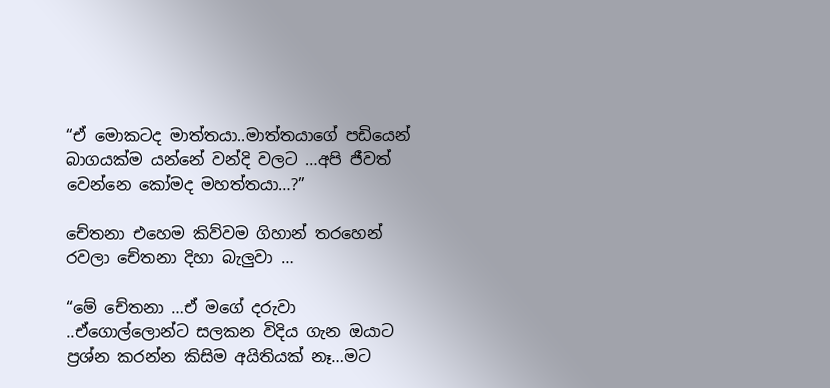“ඒ මොකටද මාත්තයා..මාත්තයාගේ පඩියෙන් බාගයක්ම යන්නේ වන්දි වලට …අපි ජීවත් වෙන්නෙ කෝමද මහත්තයා…?”

චේතනා එහෙම කිව්වම ගිහාන් තරහෙන් රවලා චේතනා දිහා බැලුවා …

“මේ චේතනා …ඒ මගේ දරුවා ..ඒගොල්ලොන්ට සලකන විදිය ගැන ඔයාට ප්‍රශ්න කරන්න කිසිම අයිතියක් නෑ…මට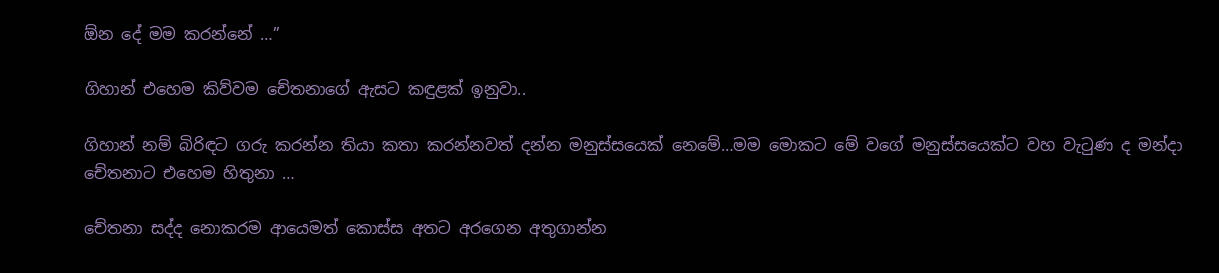ඕන දේ මම කරන්නේ …”

ගිහාන් එහෙම කිව්වම චේතනාගේ ඇසට කඳුළක් ඉනුවා..

ගිහාන් නම් බිරිඳට ගරු කරන්න තියා කතා කරන්නවත් දන්න මනුස්සයෙක් නෙමේ…මම මොකට මේ වගේ මනුස්සයෙක්ට වහ වැටුණ ද මන්දා චේතනාට එහෙම හිතුනා …

චේතනා සද්ද නොකරම ආයෙමත් කොස්ස අතට අරගෙන අතුගාන්න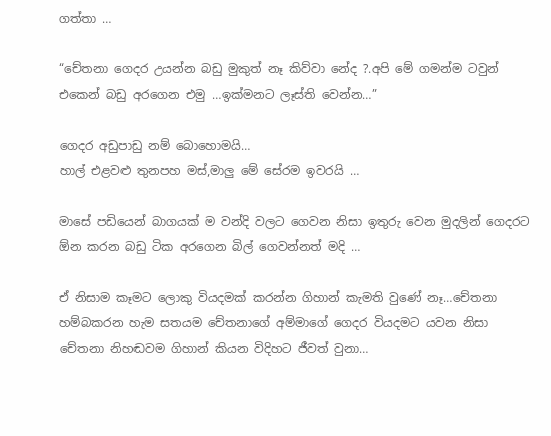ගත්තා …

“චේතනා ගෙදර උයන්න බඩු මුකුත් නෑ කිව්වා නේද ?.අපි මේ ගමන්ම ටවුන් එකෙන් බඩු අරගෙන එමු …ඉක්මනට ලෑස්ති වෙන්න…”

ගෙදර අඩුපාඩු නම් බොහොමයි…
හාල් එළවළු තුනපහ මස්,මාලු මේ සේරම ඉවරයි …

මාසේ පඩියෙන් බාගයක් ම වන්දි වලට ගෙවන නිසා ඉතුරු වෙන මුදලින් ගෙදරට ඕන කරන බඩු ටික අරගෙන බිල් ගෙවන්නත් මදි …

ඒ නිසාම කෑමට ලොකු වියදමක් කරන්න ගිහාන් කැමති වුණේ නෑ…චේතනා හම්බකරන හැම සතයම චේතනාගේ අම්මාගේ ගෙදර වියදමට යවන නිසා චේතනා නිහඬවම ගිහාන් කියන විදිහට ජීවත් වුනා…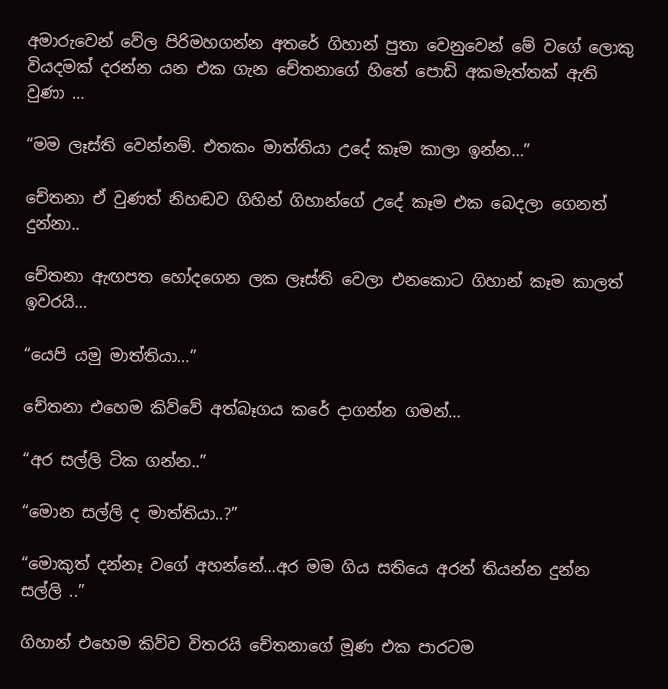අමාරුවෙන් වේල පිරිමහගන්න අතරේ ගිහාන් පුතා වෙනුවෙන් මේ වගේ ලොකු වියදමක් දරන්න යන එක ගැන චේතනාගේ හිතේ පොඩි අකමැත්තක් ඇති වුණා …

“මම ලෑස්ති වෙන්නම්. එතකං මාත්තියා උදේ කෑම කාලා ඉන්න…”

චේතනා ඒ වුණත් නිහඬව ගිහින් ගිහාන්ගේ උදේ කෑම එක බෙදලා ගෙනත් දුන්නා..

චේතනා ඇඟපත හෝදගෙන ලක ලෑස්ති වෙලා එනකොට ගිහාන් කෑම කාලත් ඉවරයි…

“යෙපි යමු මාත්තියා…”

චේතනා එහෙම කිව්වේ අත්බෑගය කරේ දාගන්න ගමන්…

“අර සල්ලි ටික ගන්න..”

“මොන සල්ලි ද මාත්තියා..?”

“මොකුත් දන්නෑ වගේ අහන්නේ…අර මම ගිය සතියෙ අරන් තියන්න දුන්න සල්ලි ..”

ගිහාන් එහෙම කිව්ව විතරයි චේතනාගේ මූණ එක පාරටම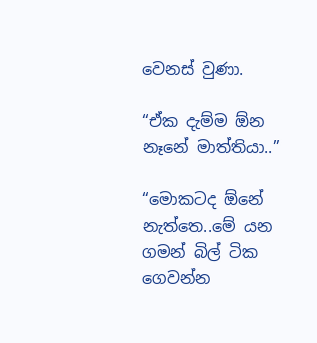වෙනස් වුණා.

“ඒක දැම්ම ඕන නෑනේ මාත්තියා..”

“මොකටද ඕනේ නැත්තෙ..මේ යන ගමන් බිල් ටික ගෙවන්න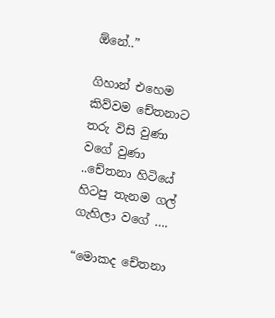ඕනේ..”

ගිහාන් එහෙම කිව්වම චේතනාට තරු විසි වුණා වගේ වුණා ..චේතනා හිටියේ හිටපු තැනම ගල් ගැහිලා වගේ ….

“මොකද චේතනා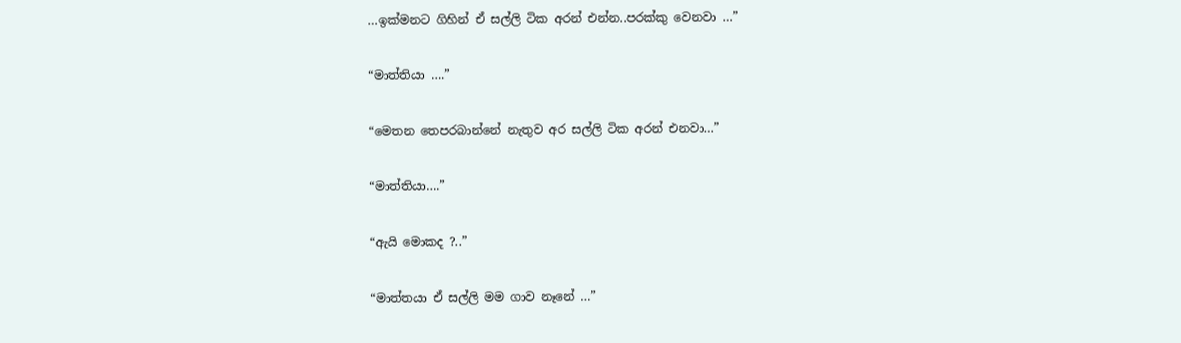…ඉක්මනට ගිහින් ඒ සල්ලි ටික අරන් එන්න..පරක්කු වෙනවා …”

“මාත්තියා ….”

“මෙතන තෙපරබාන්නේ නැතුව අර සල්ලි ටික අරන් එනවා…”

“මාත්තියා….”

“ඇයි මොකද ?..”

“මාත්තයා ඒ සල්ලි මම ගාව නෑනේ …”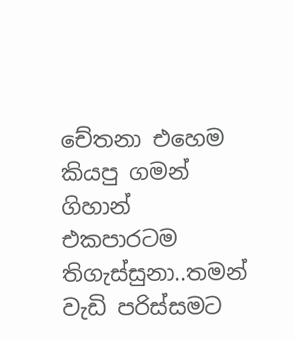චේතනා එහෙම කියපු ගමන් ගිහාන් එකපාරටම තිගැස්සුනා..තමන් වැඩි පරිස්සමට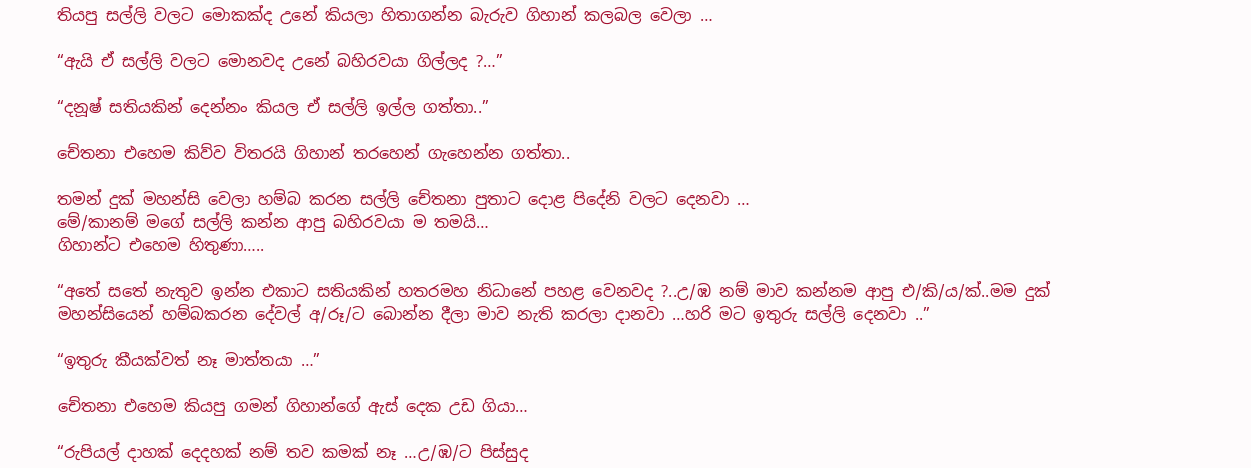තියපු සල්ලි වලට මොකක්ද උනේ කියලා හිතාගන්න බැරුව ගිහාන් කලබල වෙලා …

“ඇයි ඒ සල්ලි වලට මොනවද උනේ බහිරවයා ගිල්ලද ?…”

“දනූෂ් සතියකින් දෙන්නං කියල ඒ සල්ලි ඉල්ල ගත්තා..”

චේතනා එහෙම කිව්ව විතරයි ගිහාන් තරහෙන් ගැහෙන්න ගත්තා..

තමන් දුක් මහන්සි වෙලා හම්බ කරන සල්ලි චේතනා පුතාට දොළ පිදේනි වලට දෙනවා …
මේ/කානම් මගේ සල්ලි කන්න ආපු බහිරවයා ම තමයි…
ගිහාන්ට එහෙම හිතුණා…..

“අතේ සතේ නැතුව ඉන්න එකාට සතියකින් හතරමහ නිධානේ පහළ වෙනවද ?..උ/ඹ නම් මාව කන්නම ආපු එ/කි/ය/ක්..මම දුක් මහන්සියෙන් හම්බකරන දේවල් අ/රූ/ට බොන්න දීලා මාව නැති කරලා දානවා …හරි මට ඉතුරු සල්ලි දෙනවා ..”

“ඉතුරු කීයක්වත් නෑ මාත්තයා …”

චේතනා එහෙම කියපු ගමන් ගිහාන්ගේ ඇස් දෙක උඩ ගියා…

“රුපියල් දාහක් දෙදහක් නම් තව කමක් නෑ …උ/ඹ/ට පිස්සුද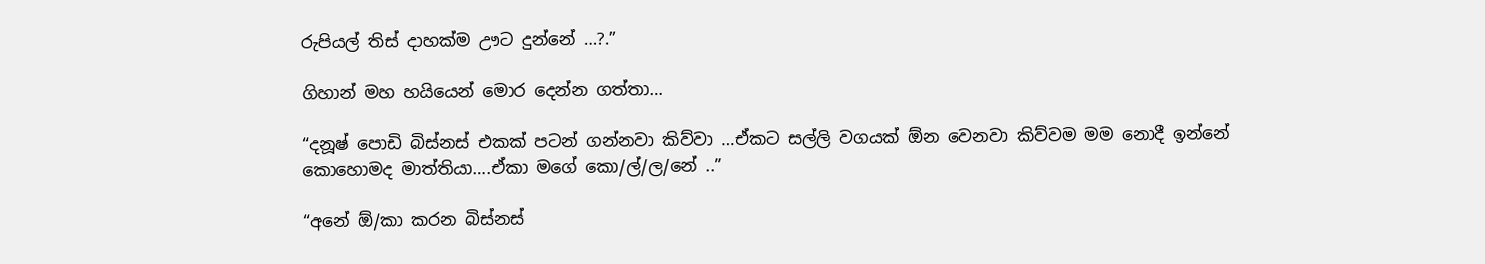රුපියල් තිස් දාහක්ම ඌට දුන්නේ …?.”

ගිහාන් මහ හයියෙන් මොර දෙන්න ගත්තා…

“දනූෂ් පොඩි බිස්නස් එකක් පටන් ගන්නවා කිව්වා …ඒකට සල්ලි වගයක් ඕන වෙනවා කිව්වම මම නොදී ඉන්නේ කොහොමද මාත්තියා….ඒකා මගේ කො/ල්/ල/නේ ..”

“අනේ ඕ/කා කරන බිස්නස්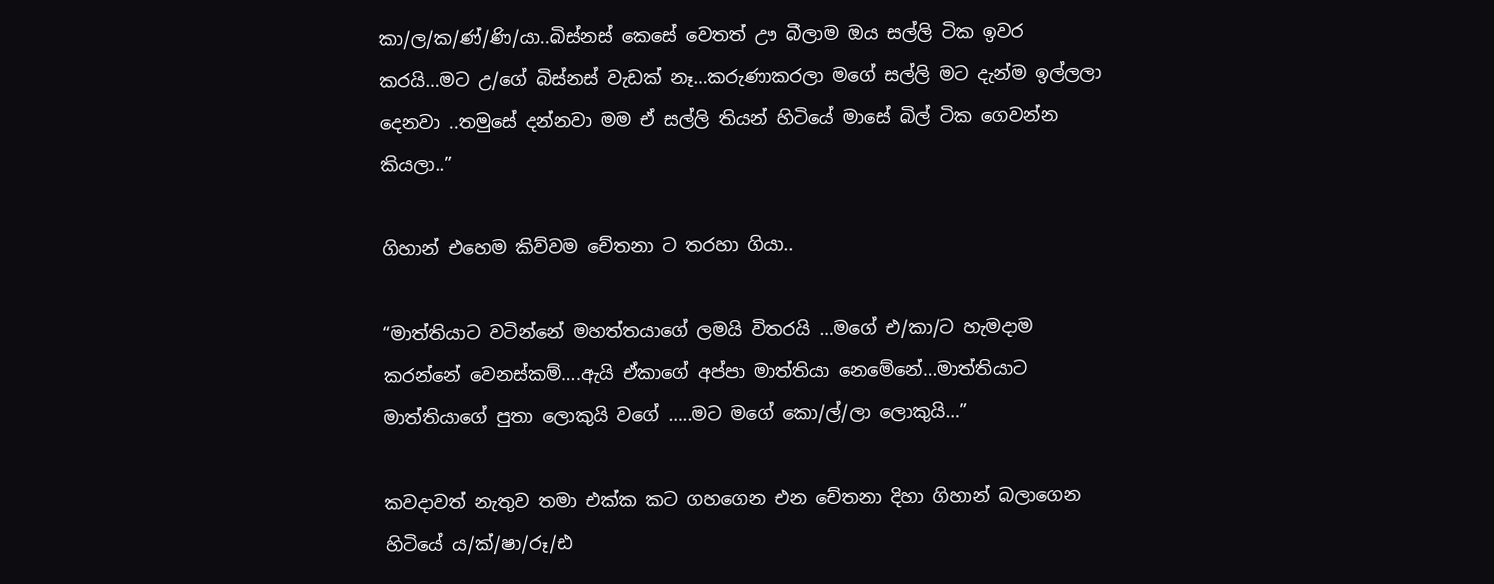කා/ල/ක/ණ්/ණි/යා..බිස්නස් කෙසේ වෙතත් ඌ බීලාම ඔය සල්ලි ටික ඉවර කරයි…මට උ/ගේ බිස්නස් වැඩක් නෑ…කරුණාකරලා මගේ සල්ලි මට දැන්ම ඉල්ලලා දෙනවා ..තමුසේ දන්නවා මම ඒ සල්ලි තියන් හිටියේ මාසේ බිල් ටික ගෙවන්න කියලා..”

ගිහාන් එහෙම කිව්වම චේතනා ට තරහා ගියා..

“මාත්තියාට වටින්නේ මහත්තයාගේ ලමයි විතරයි …මගේ එ/කා/ට හැමදාම කරන්නේ වෙනස්කම්….ඇයි ඒකාගේ අප්පා මාත්තියා නෙමේනේ…මාත්තියාට මාත්තියාගේ පුතා ලොකුයි වගේ …..මට මගේ කො/ල්/ලා ලොකුයි…”

කවදාවත් නැතුව තමා එක්ක කට ගහගෙන එන චේතනා දිහා ගිහාන් බලාගෙන හිටියේ ය/ක්/ෂා/රූ/ඪ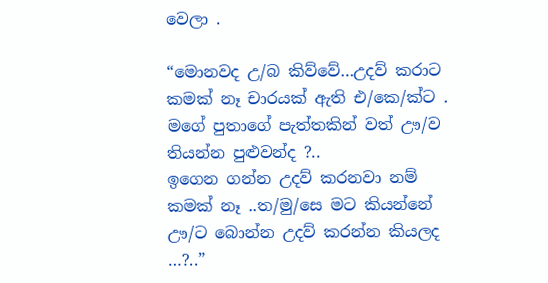වෙලා .

“මොනවද උ/බ කිව්වේ…උදව් කරාට කමක් නෑ චාරයක් ඇති එ/කෙ/ක්ට . මගේ පුතාගේ පැත්තකින් වත් ඌ/ව තියන්න පුළුවන්ද ?..
ඉගෙන ගන්න උදව් කරනවා නම් කමක් නෑ ..ත/මු/සෙ මට කියන්නේ ඌ/ට බොන්න උදව් කරන්න කියලද …?..”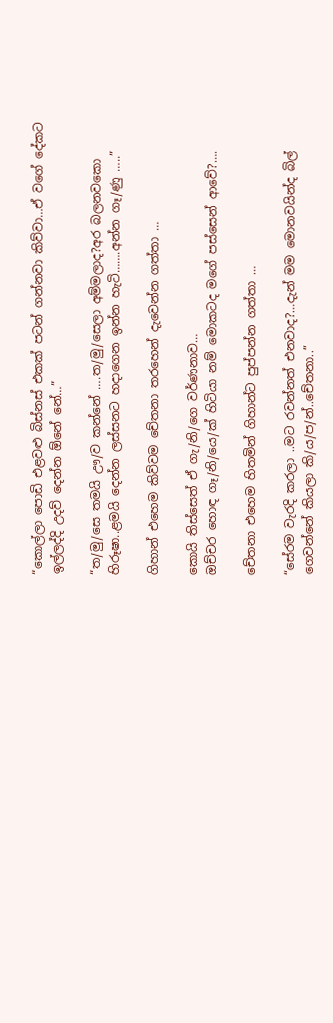“කොල්ලා පොඩි එළවළු බිස්නස් එකක් පටන් ගන්නවා කිව්වා…ඒ වගේ දේකට ඉල්ලද්දි උදව් දෙන්න ඕනේ නේ…”

“ත/මු/සෙ තමයි ඌ/ව කන්නේ ….ත/මු/සෙලා අම්මලාද?අර බලනවකො හිරූෂා..ළමයි දෙන්න ලස්සනට හදාගෙන ඉන්න හැටි…….අන්න ගෑ/ණු …..”

ගිහාන් එහෙම කිව්වම චේතනා තරහෙන් දැවෙන්න ගත්තා …

කොයි තිස්සෙත් ඒ ගැ/නි/ගෙ වර්ණනාව…
ඔච්චර හොඳ ගෑ/නි/යෙ/ක් හිටියා නම් මොකටද මගේ පස්සෙන් ආවේ?….

චේතනා එහෙම හිතමින් ගිහාන්ට පුප්පන්න ගත්තා …

“සේරම වැරදි කරලා ..මට රවන්නත් එනවාද?…දැන් මම මොනවයින්ද බිල් ගෙවන්නේ කියලා කි/ය/ප/න්..චේතනා..”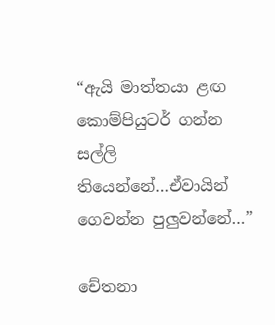“ඇයි මාත්තයා ළඟ කොම්පියුටර් ගන්න සල්ලි තියෙන්නේ…ඒවායින් ගෙවන්න පුලුවන්නේ…”

චේතනා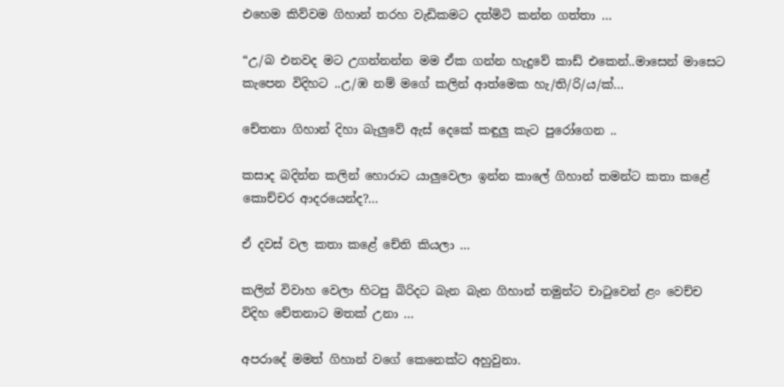එහෙම කිව්වම ගිහාන් තරහ වැඩිකමට දත්මිටි කන්න ගත්තා …

“උ/බ එනවද මට උගන්නන්න මම ඒක ගන්න හැදුවේ කාඩ් එකෙන්..මාසෙන් මාසෙට කැපෙන විදිහට ..උ/ඹ නම් මගේ කලින් ආත්මෙක හැ/ති/රි/ය/ක්…

චේතනා ගිහාන් දිහා බැලුවේ ඇස් දෙකේ කඳුලු කැට පුරෝගෙන ..

කසාද බදින්න කලින් හොරාට යාලුවෙලා ඉන්න කාලේ ගිහාන් තමන්ට කතා කළේ කොච්චර ආදරයෙන්ද?…

ඒ දවස් වල කතා කළේ චේති කියලා …

කලින් විවාහ වෙලා හිටපු බිරිදට බැන බැන ගිහාන් තමුන්ට චාටුවෙන් ළං වෙච්ච විදිහ චේතනාට මතක් උනා …

අපරාදේ මමත් ගිහාන් වගේ කෙනෙක්ට අහුවුනා.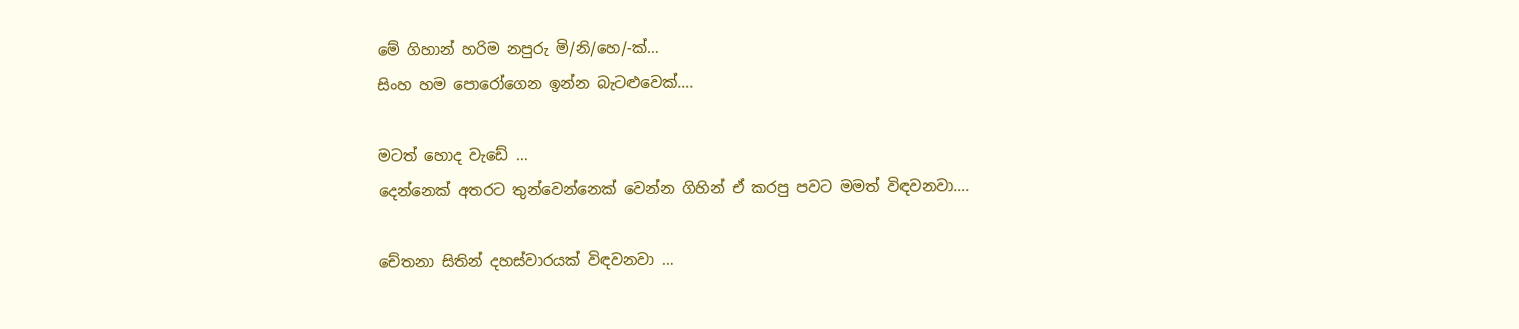මේ ගිහාන් හරිම නපුරු මි/නි/හෙ/-ක්…
සිංහ හම පොරෝගෙන ඉන්න බැටළුවෙක්….

මටත් හොද වැඩේ …
දෙන්නෙක් අතරට තුන්වෙන්නෙක් වෙන්න ගිහින් ඒ කරපු පවට මමත් විඳවනවා….

චේතනා සිතින් දහස්වාරයක් විඳවනවා …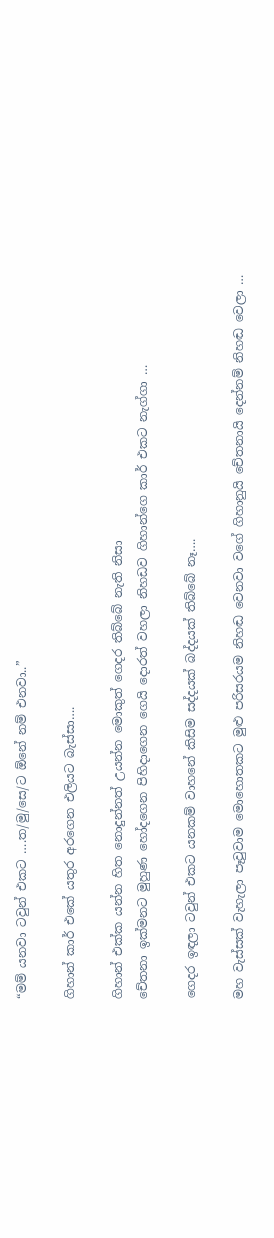“මම් යනවා ටවුන් එකට ….ත/මු/සෙ/ට ඕනේ නම් එනවා..”

ගිහාන් කාර් එකේ යතුර අරගෙන එලියට බැස්සා….

ගිහාන් එක්ක යන්න හිත නොදුන්නත් උයන්න මොකුත් ගෙදර තිබ්බේ නැති නිසා
චේතනා ඉක්මනට මුහුණ හෝදගෙන පිහිදාගෙන ගෙයි දොරත් වහලා නිහඩව ගිහාන්ගෙ කාර් එකට නැග්ගා …

ගෙදර ඉඳලා ටවුන් එකට යනකම් වාහනේ කිසිම සද්දයක් බද්දයක් තිබ්බේ නෑ….

මහ වැස්සක් වැහැලා පෑවුවාම මොහොතකට මුළු පරිසරයම නිහඬ වෙනවා වගේ ගිහානුයි චේතනායි දෙන්නම් නිහඬ වෙලා …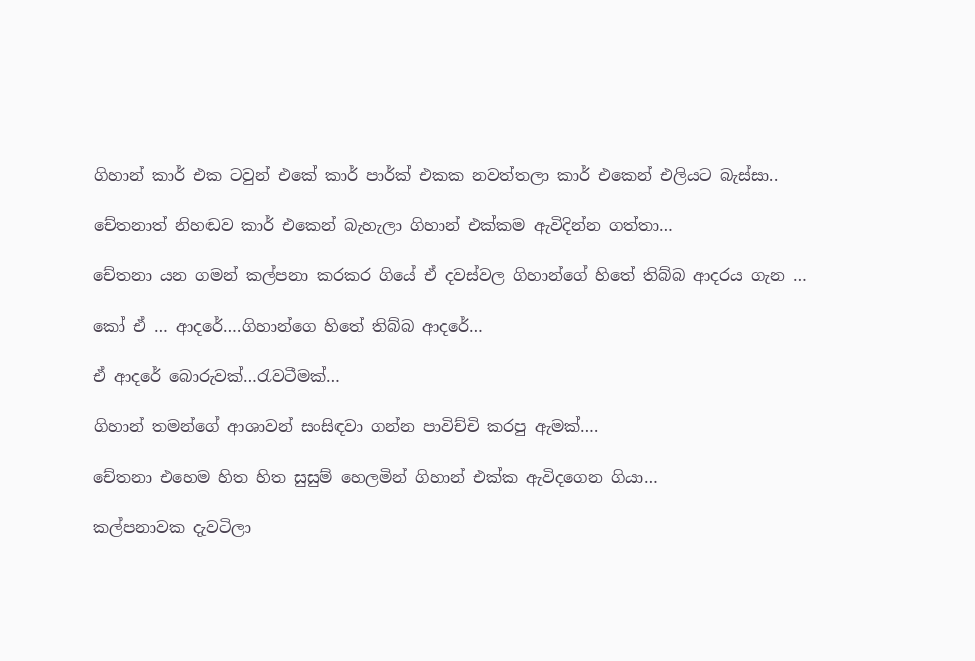ගිහාන් කාර් එක ටවුන් එකේ කාර් පාර්ක් එකක නවත්තලා කාර් එකෙන් එලියට බැස්සා..

චේතනාත් නිහඬව කාර් එකෙන් බැහැලා ගිහාන් එක්කම ඇවිදින්න ගත්තා…

චේතනා යන ගමන් කල්පනා කරකර ගියේ ඒ දවස්වල ගිහාන්ගේ හිතේ තිබ්බ ආදරය ගැන …

කෝ ඒ … ආදරේ….ගිහාන්ගෙ හිතේ තිබ්බ ආදරේ…

ඒ ආදරේ බොරුවක්…රැවටීමක්…

ගිහාන් තමන්ගේ ආශාවන් සංසිඳවා ගන්න පාවිච්චි කරපු ඇමක්….

චේතනා එහෙම හිත හිත සුසුම් හෙලමින් ගිහාන් එක්ක ඇවිදගෙන ගියා…

කල්පනාවක දැවටිලා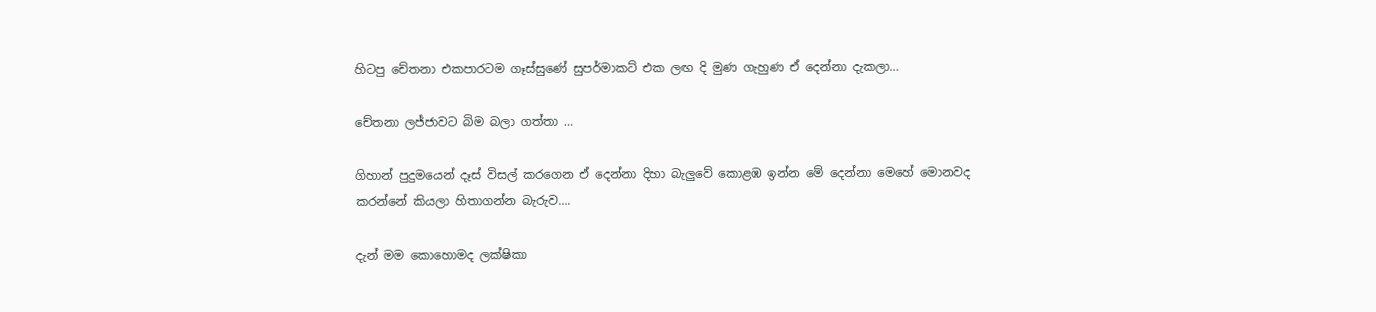හිටපු චේතනා එකපාරටම ගෑස්සුණේ සුපර්මාකට් එක ලඟ දි මුණ ගැහුණ ඒ දෙන්නා දැකලා…

චේතනා ලජ්ජාවට බිම බලා ගත්තා …

ගිහාන් පුදුමයෙන් දෑස් විසල් කරගෙන ඒ දෙන්නා දිහා බැලුවේ කොළඹ ඉන්න මේ දෙන්නා මෙහේ මොනවද කරන්නේ කියලා හිතාගන්න බැරුව….

දැන් මම කොහොමද ලක්ෂිකා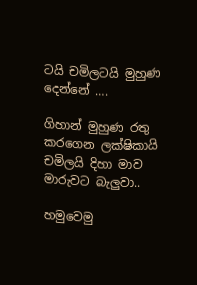ටයි චමිලටයි මුහුණ දෙන්නේ ….

ගිහාන් මුහුණ රතු කරගෙන ලක්ෂිකායි චමිලයි දිහා මාව මාරුවට බැලුවා..

හමුවෙමු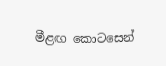මීළඟ කොටසෙන්